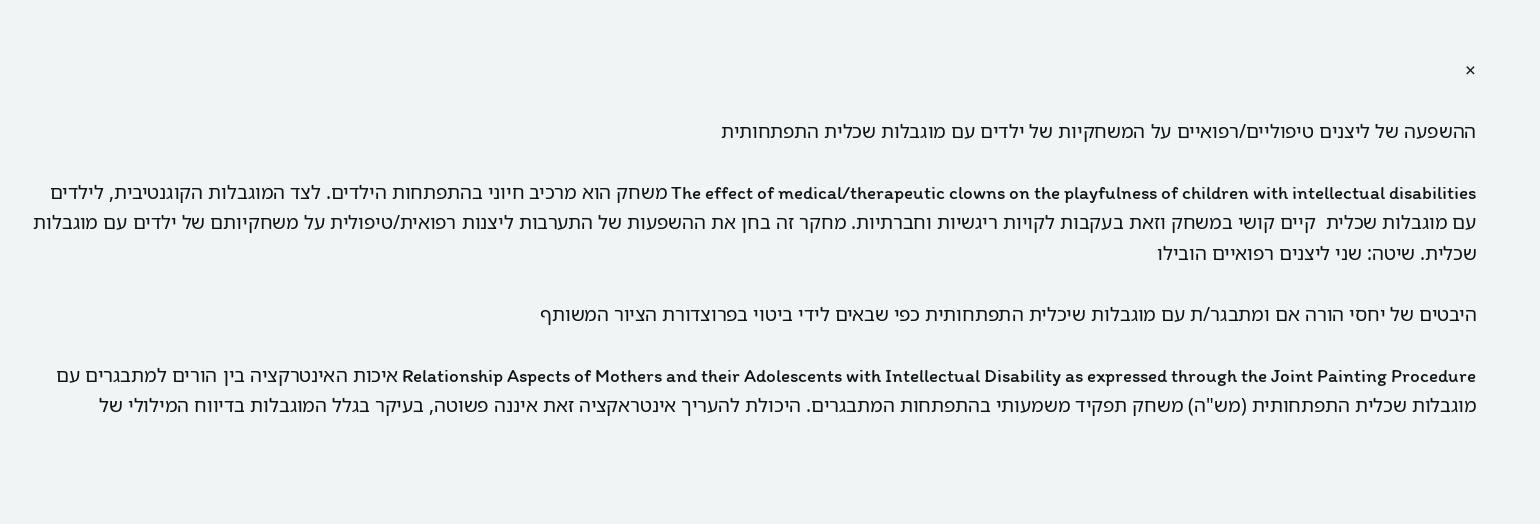×

ההשפעה של ליצנים טיפוליים/רפואיים על המשחקיות של ילדים עם מוגבלות שכלית התפתחותית

The effect of medical/therapeutic clowns on the playfulness of children with intellectual disabilities משחק הוא מרכיב חיוני בהתפתחות הילדים. לצד המוגבלות הקוגנטיבית, לילדים עם מוגבלות שכלית  קיים קושי במשחק וזאת בעקבות לקויות ריגשיות וחברתיות. מחקר זה בחן את ההשפעות של התערבות ליצנות רפואית/טיפולית על משחקיותם של ילדים עם מוגבלות שכלית. שיטה: שני ליצנים רפואיים הובילו

היבטים של יחסי הורה אם ומתבגר/ת עם מוגבלות שיכלית התפתחותית כפי שבאים לידי ביטוי בפרוצדורת הציור המשותף

Relationship Aspects of Mothers and their Adolescents with Intellectual Disability as expressed through the Joint Painting Procedure איכות האינטרקציה בין הורים למתבגרים עם מוגבלות שכלית התפתחותית (מש"ה) משחק תפקיד משמעותי בהתפתחות המתבגרים. היכולת להעריך אינטראקציה זאת איננה פשוטה, בעיקר בגלל המוגבלות בדיווח המילולי של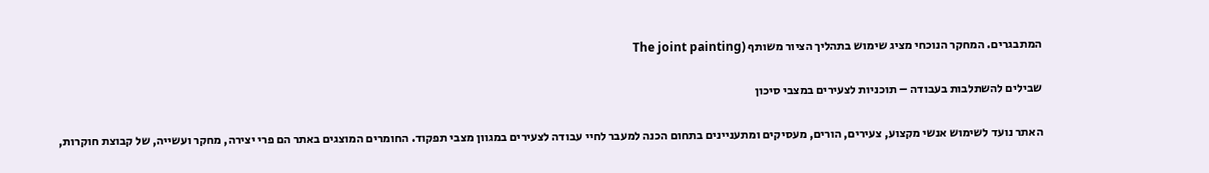המתבגרים. המחקר הנוכחי מציג שימוש בתהליך הציור משותף (The joint painting

שבילים להשתלבות בעבודה – תוכניות לצעירים במצבי סיכון

האתר נועד לשימוש אנשי מקצוע, צעירים, הורים, מעסיקים ומתעניינים בתחום הכנה למעבר לחיי עבודה לצעירים במגוון מצבי תפקוד. החומרים המוצגים באתר הם פרי יצירה, מחקר ועשייה, של קבוצת חוקרות,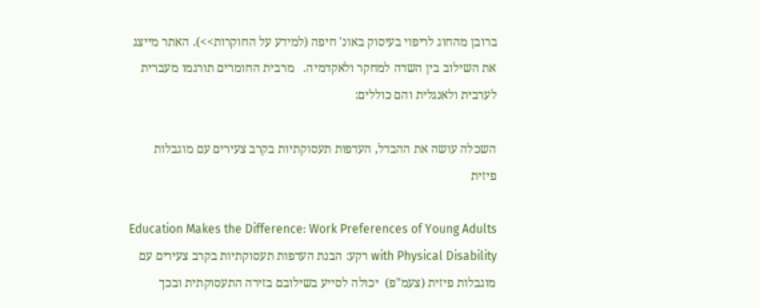ברובן מהחוג לריפוי בעיסוק באונ' חיפה (למידע על החוקרות>>). האתר מייצג את השילוב בין השדה למחקר ולאקדמיה.   מרבית החומרים תורגמו מעברית לערבית ולאנגלית והם כוללים:

השכלה עושה את ההבדל, העדפות תעסוקתיות בקרב צעירים עם מוגבלות פיזית

Education Makes the Difference: Work Preferences of Young Adults with Physical Disability רקע: הבנת העדפות תעסוקתיות בקרב צעירים עם מוגבלות פיזית (צעמ"פ)  יכולה לסייע בשילובם בזירה התעסוקתית ובכך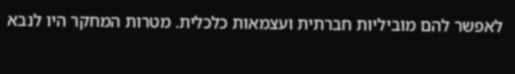לאפשר להם מוביליות חברתית ועצמאות כלכלית. מטרות המחקר היו לנבא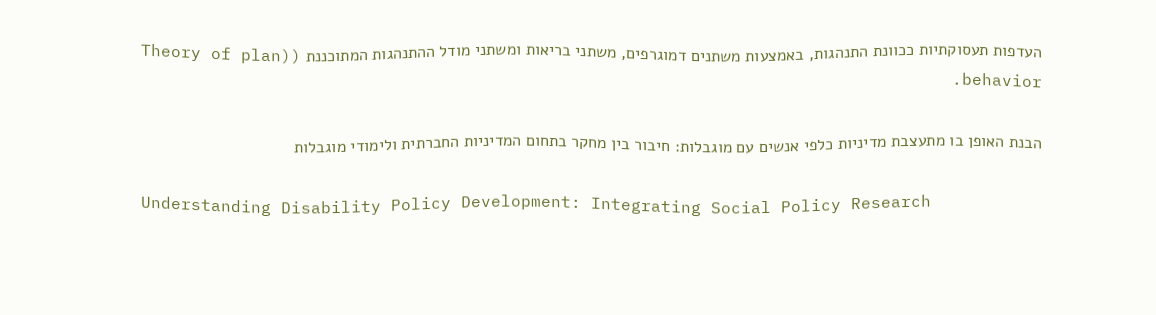העדפות תעסוקתיות ככוונת התנהגות, באמצעות משתנים דמוגרפים, משתני בריאות ומשתני מודל ההתנהגות המתוכננת ((Theory of plan behavior.

הבנת האופן בו מתעצבת מדיניות כלפי אנשים עם מוגבלות: חיבור בין מחקר בתחום המדיניות החברתית ולימודי מוגבלות

Understanding Disability Policy Development: Integrating Social Policy Research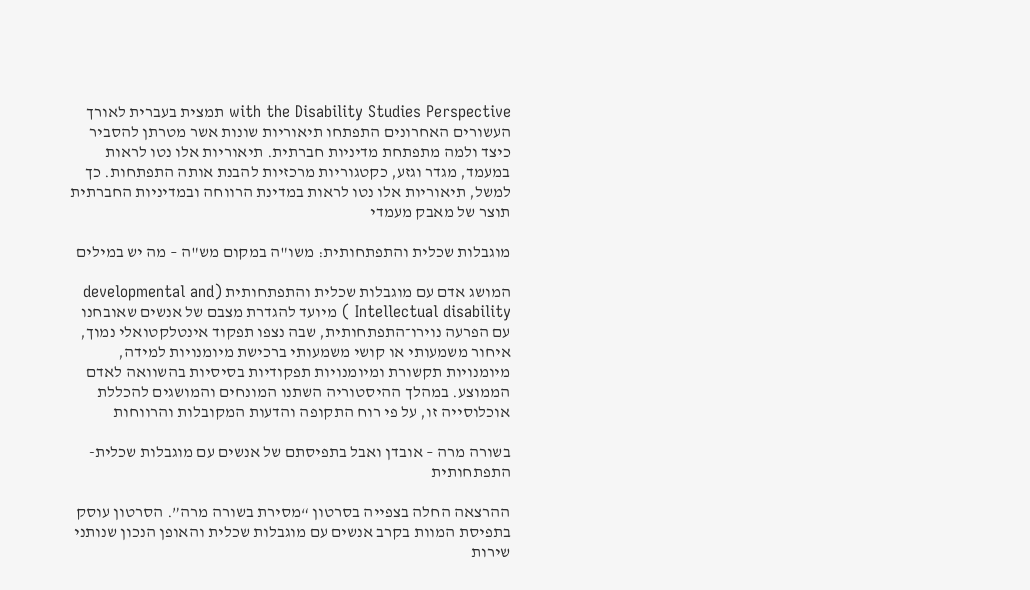with the Disability Studies Perspective תמצית בעברית לאורך העשורים האחרונים התפתחו תיאוריות שונות אשר מטרתן להסביר כיצד ולמה מתפתחת מדיניות חברתית. תיאוריות אלו נטו לראות במעמד, מגדר וגזע, כקטגוריות מרכזיות להבנת אותה התפתחות. כך למשל, תיאוריות אלו נטו לראות במדינת הרווחה ובמדיניות החברתית תוצר של מאבק מעמדי

מוגבלות שכלית והתפתחותית: משו"ה במקום מש"ה – מה יש במילים

המושג אדם עם מוגבלות שכלית והתפתחותית (developmental and Intellectual disability ) מיועד להגדרת מצבם של אנשים שאובחנו עם הפרעה נוירו־התפתחותית, שבה נצפו תפקוד אינטלקטואלי נמוך, איחור משמעותי או קושי משמעותי ברכישת מיומנויות למידה, מיומנויות תקשורת ומיומנויות תפקודיות בסיסיות בהשוואה לאדם הממוצע. במהלך ההיסטוריה השתנו המונחים והמושגים להכללת אוכלוסייה זו, על פי רוח התקופה והדעות המקובלות והרווחות

בשורה מרה – אובדן ואבל בתפיסתם של אנשים עם מוגבלות שכלית-התפתחותית

ההרצאה החלה בצפייה בסרטון “מסירת בשורה מרה”. הסרטון עוסק בתפיסת המוות בקרב אנשים עם מוגבלות שכלית והאופן הנכון שנותני שירות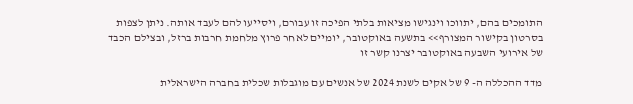התומכים בהם, יתווכו וינגישו מציאות בלתי הפיכה זו עבורם, ויסייעו להם לעבד אותה. ניתן לצפות בסרטון בקישור המצורף>> בתשעה באוקטובר, יומיים לאחר פרוץ מלחמת חרבות ברזל, ובצילם הכבד של אירועי השבעה באוקטובר יצרנו קשר זו

מדד ההכללה ה- 9 של אקים לשנת 2024 של אנשים עם מוגבלות שכלית בחברה הישראלית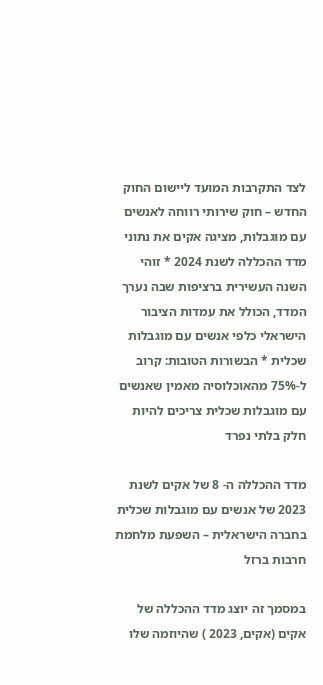לצד התקרבות המועד ליישום החוק החדש – חוק שירותי רווחה לאנשים עם מוגבלות, מציגה אקים את נתוני מדד ההכללה לשנת 2024 * זוהי השנה העשירית ברציפות שבה נערך המדד, הכולל את עמדות הציבור הישראלי כלפי אנשים עם מוגבלות שכלית * הבשורות הטובות: קרוב ל-75% מהאוכלוסיה מאמין שאנשים עם מוגבלות שכלית צריכים להיות חלק בלתי נפרד

מדד ההכללה ה- 8 של אקים לשנת 2023 של אנשים עם מוגבלות שכלית בחברה הישראלית – השפעת מלחמת חרבות ברזל

במסמך זה יוצג מדד ההכללה של אקים (אקים, 2023 ) שהיוזמה שלו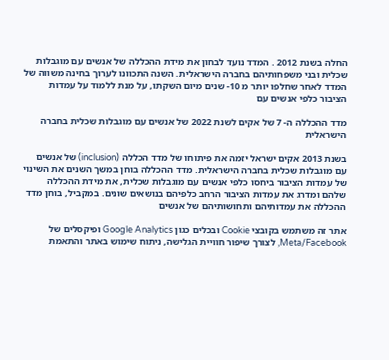החלה בשנת 2012 . המדד נועד לבחון את מידת ההכללה של אנשים עם מוגבלות שכלית ובני משפחותיהם בחברה הישראלית. השנה התכוונו לערוך בחינה משווה של המדד לאחר שחלפו יותר מ 10- שנים מיום השקתו, על מנת ללמוד על עמדות הציבור כלפי אנשים עם

מדד ההכללה ה- 7 של אקים לשנת 2022 של אנשים עם מוגבלות שכלית בחברה הישראלית

בשנת 2013 אקים ישראל יזמה את פיתוחו של מדד הכללה (inclusion) של אנשים עם מוגבלות שכלית בחברה הישראלית. מדד ההכללה בוחן במשך השנים את השינוי של עמדות הציבור ביחסו כלפי אנשים עם מוגבלות שכלית, את מידת ההכללה שלהם ומדרג את עמדות הציבור הרחב כלפיהם בנושאים שונים. במקביל, בוחן מדד ההכללה את עמדותיהם ותחושותיהם של אנשים

אתר זה משתמש בקובצי Cookie ובכלים כגון Google Analytics ופיקסלים של Meta/Facebook, לצורך שיפור חוויית הגלישה, ניתוח שימוש באתר והתאמת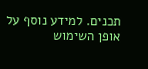תכנים. למידע נוסף על אופן השימוש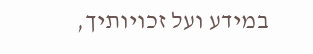במידע ועל זכויותיך,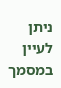ניתן לעיין במסמך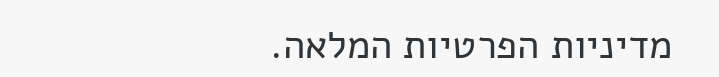מדיניות הפרטיות המלאה.